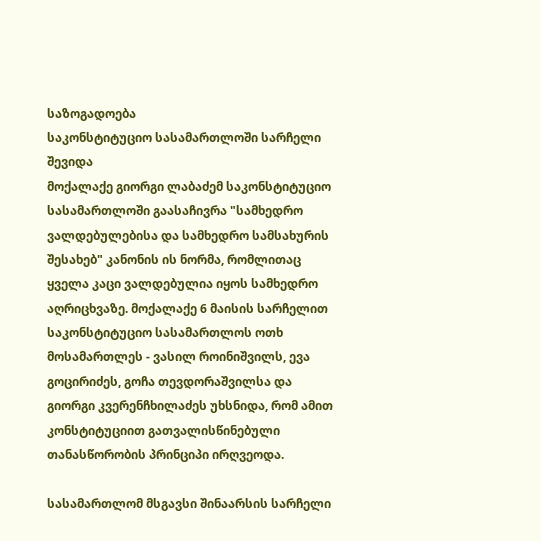საზოგადოება
საკონსტიტუციო სასამართლოში სარჩელი შევიდა
მოქალაქე გიორგი ლაბაძემ საკონსტიტუციო სასამართლოში გაასაჩივრა "სამხედრო ვალდებულებისა და სამხედრო სამსახურის შესახებ" კანონის ის ნორმა, რომლითაც ყველა კაცი ვალდებულია იყოს სამხედრო აღრიცხვაზე. მოქალაქე 6 მაისის სარჩელით საკონსტიტუციო სასამართლოს ოთხ მოსამართლეს - ვასილ როინიშვილს, ევა გოცირიძეს, გოჩა თევდორაშვილსა და გიორგი კვერენჩხილაძეს უხსნიდა, რომ ამით კონსტიტუციით გათვალისწინებული თანასწორობის პრინციპი ირღვეოდა.

სასამართლომ მსგავსი შინაარსის სარჩელი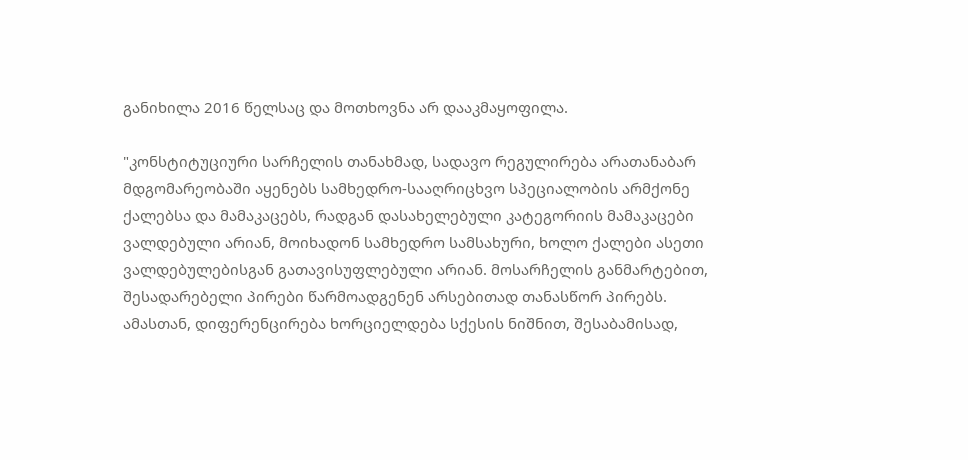განიხილა 2016 წელსაც და მოთხოვნა არ დააკმაყოფილა.

"კონსტიტუციური სარჩელის თანახმად, სადავო რეგულირება არათანაბარ მდგომარეობაში აყენებს სამხედრო-სააღრიცხვო სპეციალობის არმქონე ქალებსა და მამაკაცებს, რადგან დასახელებული კატეგორიის მამაკაცები ვალდებული არიან, მოიხადონ სამხედრო სამსახური, ხოლო ქალები ასეთი ვალდებულებისგან გათავისუფლებული არიან. მოსარჩელის განმარტებით, შესადარებელი პირები წარმოადგენენ არსებითად თანასწორ პირებს. ამასთან, დიფერენცირება ხორციელდება სქესის ნიშნით, შესაბამისად,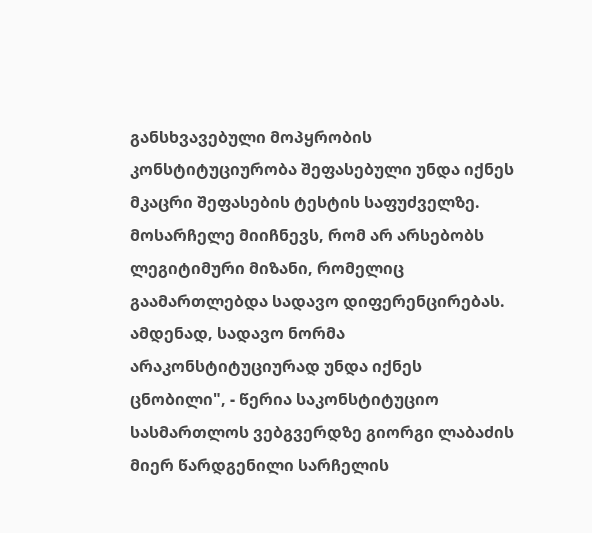განსხვავებული მოპყრობის კონსტიტუციურობა შეფასებული უნდა იქნეს მკაცრი შეფასების ტესტის საფუძველზე. მოსარჩელე მიიჩნევს, რომ არ არსებობს ლეგიტიმური მიზანი, რომელიც გაამართლებდა სადავო დიფერენცირებას. ამდენად, სადავო ნორმა არაკონსტიტუციურად უნდა იქნეს ცნობილი", - წერია საკონსტიტუციო სასმართლოს ვებგვერდზე გიორგი ლაბაძის მიერ წარდგენილი სარჩელის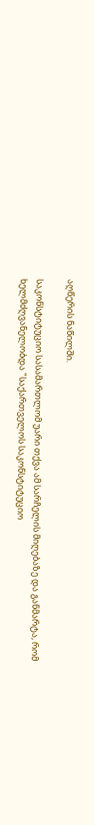აღწერის ნაწილში.

საკონსტიტუციო სასამართლომ უარი თქვა ამ სარჩელის მიღებაზე და განმარტა, რომ ხელმძღვანელობდა "საქართველოს საკონსტიტუციო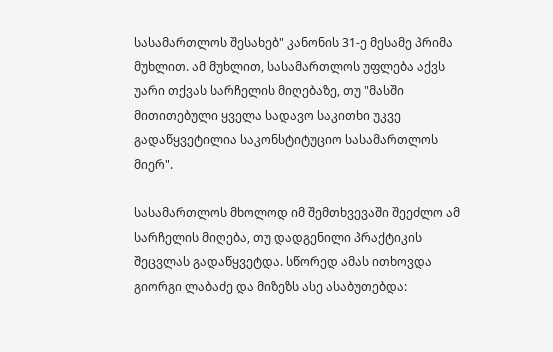სასამართლოს შესახებ" კანონის 31-ე მესამე პრიმა მუხლით. ამ მუხლით, სასამართლოს უფლება აქვს უარი თქვას სარჩელის მიღებაზე, თუ "მასში მითითებული ყველა სადავო საკითხი უკვე გადაწყვეტილია საკონსტიტუციო სასამართლოს მიერ".

სასამართლოს მხოლოდ იმ შემთხვევაში შეეძლო ამ სარჩელის მიღება, თუ დადგენილი პრაქტიკის შეცვლას გადაწყვეტდა. სწორედ ამას ითხოვდა გიორგი ლაბაძე და მიზეზს ასე ასაბუთებდა: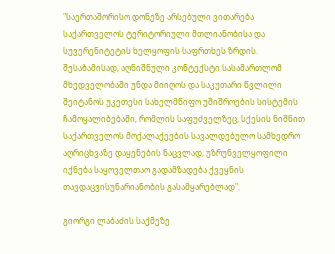"საერთაშორისო დონეზე არსებული ვითარება საქართველოს ტერიტორიული მთლიანობისა და სუვერენიტეტის ხელყოფის საფრთხეს ზრდის. შესაბამისად, აღნიშნული კონტექსტი სასამართლომ მხედველობაში უნდა მიიღოს და საკუთარი წვლილი შეიტანოს უკეთესი სახელმწიფო უშიშროების სისტემის ჩამოყალიბებაში, რომლის საფუძველზეც, სქესის ნიშნით საქართველოს მოქალაქეების სავალდებულო სამხედრო აღრიცხვაზე დაყენების ნაცვლად, უზრუნველყოფილი იქნება საყოველთაო გადამზადება ქვეყნის თავდაცვისუნარიანობის გასამყარებლად".

გიორგი ლაბაძის საქმეზე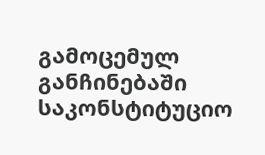გამოცემულ განჩინებაში საკონსტიტუციო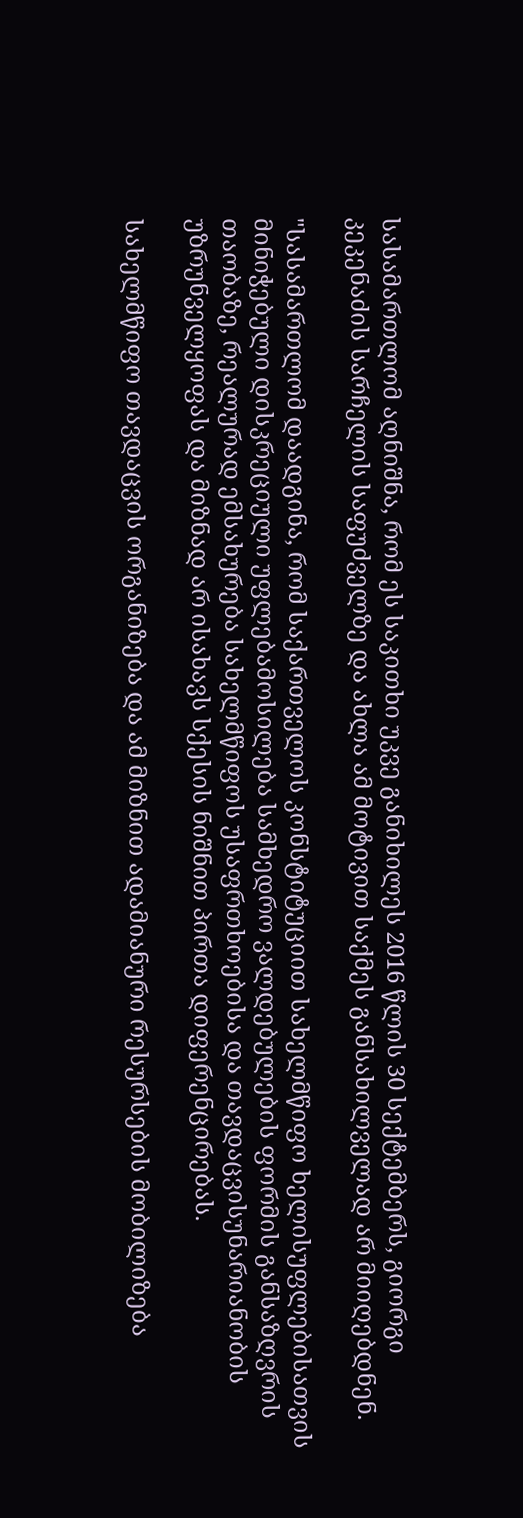სასამართლომ აღნიშნა, რომ ეს საკითხი უკვე განიხილეს 2016 წლის 30 სექტემბერს, გიორგი კეკენაძის სარჩელის საფუძველზე და ახლა ამ მოტივით საქმეს განსახილველად არ მიიღებდნენ.

"სასამართლომ დაადგინა, რომ საქართველოს კონსტიტუციით სახელმწიფო ხელისუფლებისათვის მინიჭებული დისკრეციული უფლებამოსილება სამხედრო ვალდებულების ფორმის განსაზღვრის თაობაზე, რეალურად ემსახურება სახელმწიფოს უსაფრთხოებისა და თავდაცვისუნარიანობის უზრუნველყოფას და მიზნად არ ისახავს სქესის ნიშნით პირთა დიფერენცირებას.

სახელმწიფო თავდაცვის ორგანიზება და ამ მიზნით ადამიანური რესურსების მობილიზება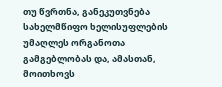თუ წვრთნა, განეკუთვნება სახელმწიფო ხელისუფლების უმაღლეს ორგანოთა გამგებლობას და, ამასთან, მოითხოვს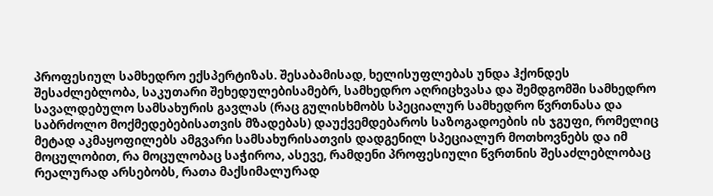პროფესიულ სამხედრო ექსპერტიზას. შესაბამისად, ხელისუფლებას უნდა ჰქონდეს შესაძლებლობა, საკუთარი შეხედულებისამებრ, სამხედრო აღრიცხვასა და შემდგომში სამხედრო სავალდებულო სამსახურის გავლას (რაც გულისხმობს სპეციალურ სამხედრო წვრთნასა და საბრძოლო მოქმედებებისათვის მზადებას) დაუქვემდებაროს საზოგადოების ის ჯგუფი, რომელიც მეტად აკმაყოფილებს ამგვარი სამსახურისათვის დადგენილ სპეციალურ მოთხოვნებს და იმ მოცულობით, რა მოცულობაც საჭიროა, ასევე, რამდენი პროფესიული წვრთნის შესაძლებლობაც რეალურად არსებობს, რათა მაქსიმალურად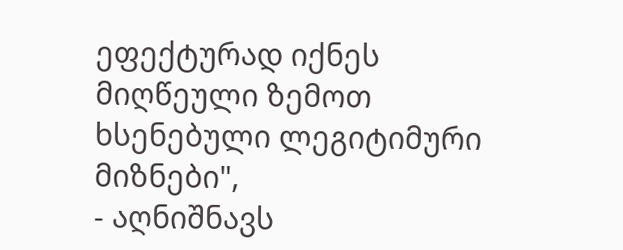ეფექტურად იქნეს მიღწეული ზემოთ ხსენებული ლეგიტიმური მიზნები",
- აღნიშნავს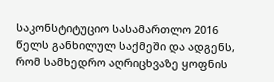საკონსტიტუციო სასამართლო 2016 წელს განხილულ საქმეში და ადგენს, რომ სამხედრო აღრიცხვაზე ყოფნის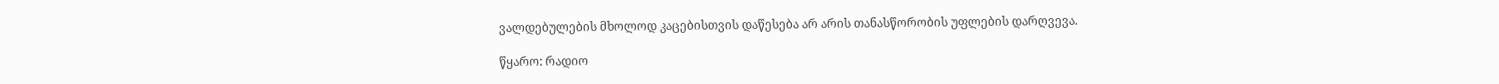ვალდებულების მხოლოდ კაცებისთვის დაწესება არ არის თანასწორობის უფლების დარღვევა.

წყარო: რადიო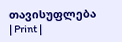თავისუფლება
| Print |